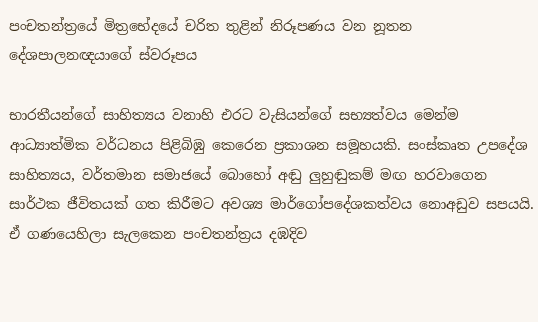පංචතන්ත්‍රයේ මිත්‍රභේදයේ චරිත තුළින් නිරූපණය වන නූතන දේශපාලනඥයාගේ ස්වරූපය

භාරතීයන්ගේ සාහිත්‍යය වනාහි එරට වැසියන්ගේ සභ්‍යත්වය මෙන්ම ආධ්‍යාත්මික වර්ධනය පිළිබිඹු කෙරෙන ප්‍රකාශන සමූහයකි. සංස්කෘත උපදේශ සාහිත්‍යය, වර්තමාන සමාජයේ බොහෝ අඬු ලුහුඬුකම් මඟ හරවාගෙන සාර්ථක ජීවිතයක් ගත කිරීමට අවශ්‍ය මාර්ගෝපදේශකත්වය නොඅඩුව සපයයි. ඒ ගණයෙහිලා සැලකෙන පංචතන්ත්‍රය දඹදිව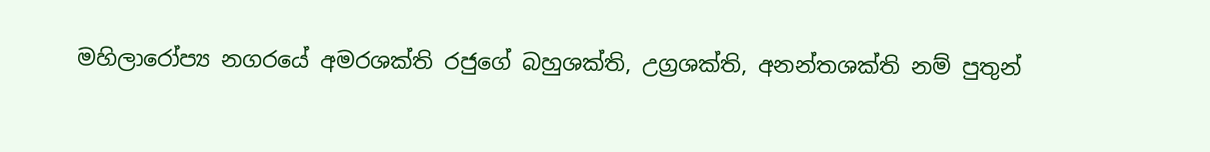මහිලාරෝප්‍ය නගරයේ අමරශක්ති රජුගේ බහුශක්ති, උග්‍රශක්ති, අනන්තශක්ති නම් පුතුන්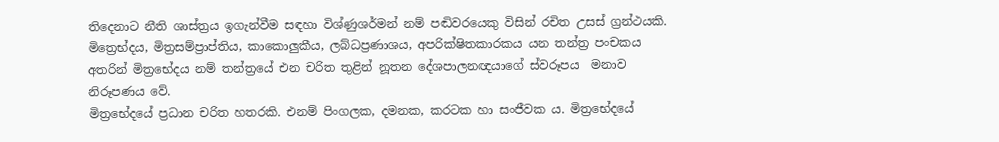තිදෙනාට නීති ශාස්ත්‍රය ඉගැන්වීම සඳහා විශ්ණුශර්මන් නම් පඬිවරයෙකු විසින් රචිත උසස් ග්‍රන්ථයකි. මිත්‍රෙභ්දය, මිත්‍රසම්ප්‍රාප්තිය, කාකොලුකීය, ලබ්ධප්‍රණාශය, අපරික්ෂිතකාරකය යන තන්ත්‍ර පංචකය අතරින් මිත්‍රභේදය නම් තන්ත්‍රයේ එන චරිත තුළින් නූතන දේශපාලනඥයාගේ ස්වරූපය  මනාව නිරූපණය වේ.
මිත්‍රභේදයේ ප්‍රධාන චරිත හතරකි. එනම් පිංගලක, දමනක, කරටක හා සංජීවක ය. මිත්‍රභේදයේ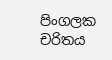පිංගලක චරිතය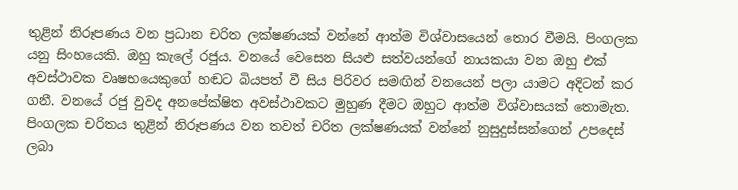තුළින් නිරූපණය වන ප්‍රධාන චරිත ලක්ෂණයක් වන්නේ ආත්ම විශ්වාසයෙන් තොර වීමයි. පිංගලක යනු සිංහයෙකි. ඔහු කැලේ රජුය. වනයේ වෙසෙන සියළු සත්වයන්ගේ නායකයා වන ඔහු එක් අවස්ථාවක වෘෂභයෙකුගේ හඬට බියපත් වී සිය පිරිවර සමඟින් වනයෙන් පලා යාමට අදිටන් කර ගනී. වනයේ රජු වුවද අනපේක්ෂිත අවස්ථාවකට මුහුණ දීමට ඔහුට ආත්ම විශ්වාසයක් තොමැත.
පිංගලක චරිතය තුළින් නිරූපණය වන තවත් චරිත ලක්ෂණයක් වන්නේ නුසුදුස්සන්ගෙන් උපදෙස් ලබා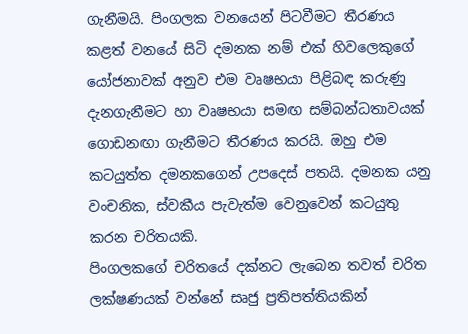ගැනීමයි. පිංගලක වනයෙන් පිටවීමට තීරණය කළත් වනයේ සිටි දමනක නම් එක් හිවලෙකුගේ යෝජනාවක් අනුව එම වෘෂභයා පිළිබඳ කරුණු දැනගැනීමට හා වෘෂභයා සමඟ සම්බන්ධතාවයක් ගොඩනඟා ගැනීමට තීරණය කරයි. ඔහු එම කටයුත්ත දමනකගෙන් උපදෙස් පතයි. දමනක යනු වංචනික, ස්වකීය පැවැත්ම වෙනුවෙන් කටයුතු කරන චරිතයකි.
පිංගලකගේ චරිතයේ දක්නට ලැබෙන තවත් චරිත ලක්ෂණයක් වන්නේ සෘජු ප්‍රතිපත්තියකින්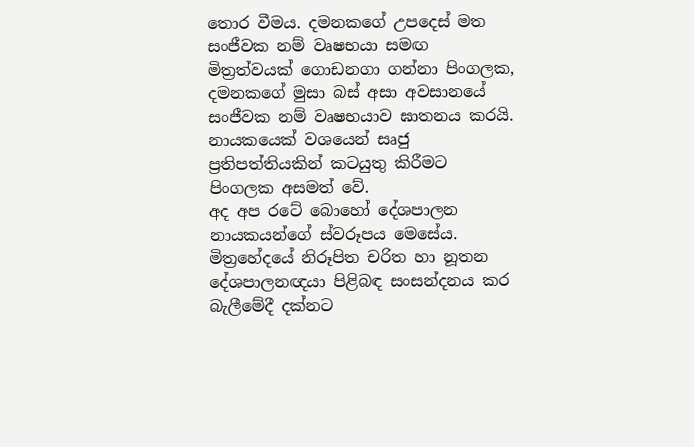තොර වීමය. දමනකගේ උපදෙස් මත සංජීවක නම් වෘෂභයා සමඟ මිත්‍රත්වයක් ගොඩනගා ගන්නා පිංගලක, දමනකගේ මුසා බස් අසා අවසානයේ සංජීවක නම් වෘෂභයාව ඝාතනය කරයි. නායකයෙක් වශයෙන් සෘජු ප්‍රතිපත්තියකින් කටයුතු කිරීමට පිංගලක අසමත් වේ.
අද අප රටේ බොහෝ දේශපාලන නායකයන්ගේ ස්වරූපය මෙසේය. මිත්‍රහේදයේ නිරූපිත චරිත හා නූතන දේශපාලනඥයා පිළිබඳ සංසන්දනය කර බැලීමේදී දක්නට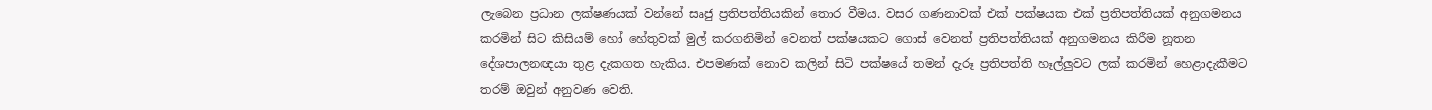ලැබෙන ප්‍රධාන ලක්ෂණයක් වන්නේ සෘජු ප්‍රතිපත්තියකින් තොර වීමය. වසර ගණනාවක් එක් පක්ෂයක එක් ප්‍රතිපත්තියක් අනුගමනය කරමින් සිට කිසියම් හෝ හේතුවක් මුල් කරගනිමින් වෙනත් පක්ෂයකට ගොස් වෙනත් ප්‍රතිපත්තියක් අනුගමනය කිරීම නූතන දේශපාලනඥයා තුළ දැකගත හැකිය. එපමණක් නොව කලින් සිටි පක්ෂයේ තමන් දැරූ ප්‍රතිපත්ති හෑල්ලුවට ලක් කරමින් හෙළාදැකීමට තරම් ඔවුන් අනුවණ වෙති.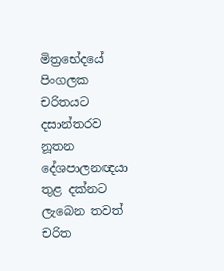මිත්‍රභේදයේ පිංගලක චරිතයට දසාන්තරව නූතන දේශපාලනඥයා තුළ දක්නට ලැබෙන තවත් චරිත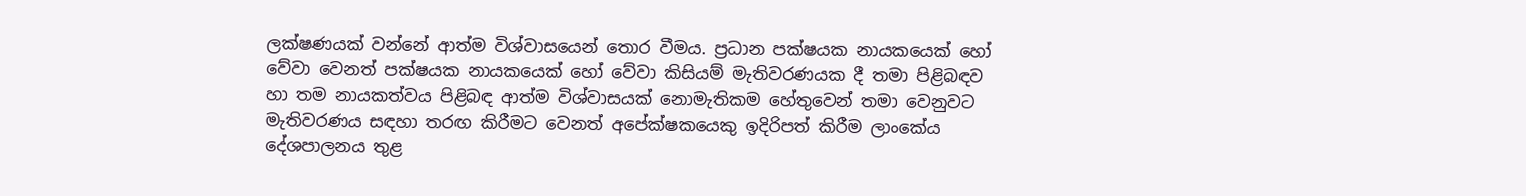ලක්ෂණයක් වන්නේ ආත්ම විශ්වාසයෙන් තොර වීමය. ප්‍රධාන පක්ෂයක නායකයෙක් හෝ වේවා වෙනත් පක්ෂයක නායකයෙක් හෝ වේවා කිසියම් මැතිවරණයක දී තමා පිළිබඳව හා තම නායකත්වය පිළිබඳ ආත්ම විශ්වාසයක් නොමැතිකම හේතුවෙන් තමා වෙනුවට මැතිවරණය සඳහා තරඟ කිරීමට වෙනත් අපේක්ෂකයෙකු ඉදිරිපත් කිරීම ලාංකේය දේශපාලනය තුළ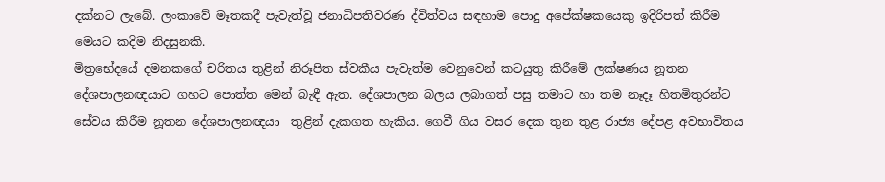දක්නට ලැබේ. ලංකාවේ මෑතකදී පැවැත්වූ ජනාධිපතිවරණ ද්විත්වය සඳහාම පොදු අපේක්ෂකයෙකු ඉදිරිපත් කිරීම මෙයට කදිම නිදසුනකි.
මිත්‍රභේදයේ දමනකගේ චරිතය තුළින් නිරූපිත ස්වකීය පැවැත්ම වෙනුවෙන් කටයුතු කිරීමේ ලක්ෂණය නූතන දේශපාලනඥයාට ගහට පොත්ත මෙන් බැඳී ඇත. දේශපාලන බලය ලබාගත් පසු තමාට හා තම නෑදෑ හිතමිතුරන්ට සේවය කිරීම නූතන දේශපාලනඥයා  තුළින් දැකගත හැකිය. ගෙවී ගිය වසර දෙක තුන තුළ රාජ්‍ය දේපළ අවභාවිතය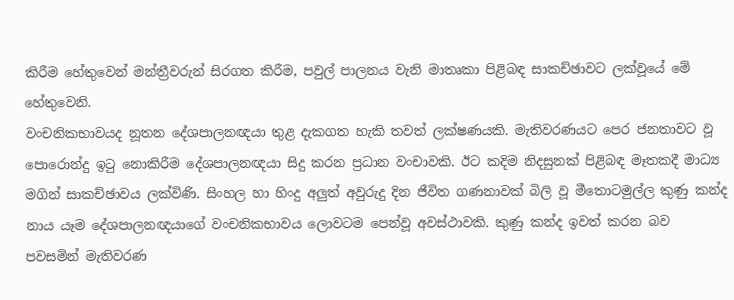කිරීම හේතුවෙන් මන්ත්‍රීවරුන් සිරගත කිරීම, පවුල් පාලනය වැනි මාතෘකා පිළිබඳ සාකච්ඡාවට ලක්වූයේ මේ හේතුවෙනි.
වංචනිකභාවයද නූතන දේශපාලනඥයා තුළ දැකගත හැකි තවත් ලක්ෂණයකි. මැතිවරණයට පෙර ජනතාවට වූ පොරොන්දු ඉටු නොකිරීම දේශපාලනඥයා සිදු කරන ප්‍රධාන වංචාවකි. ඊට කදිම නිදසුනක් පිළිබඳ මෑතකදී මාධ්‍ය මගින් සාකච්ඡාවය ලක්විණි. සිංහල හා හිංදු අලුත් අවුරුදු දින ජීවිත ගණනාවක් බිලි වූ මීතොටමුල්ල කුණු කන්ද නාය යෑම දේශපාලනඥයාගේ වංචනිකභාවය ලොවටම පෙන්වූ අවස්ථාවකි. කුණු කන්ද ඉවත් කරන බව පවසමින් මැතිවරණ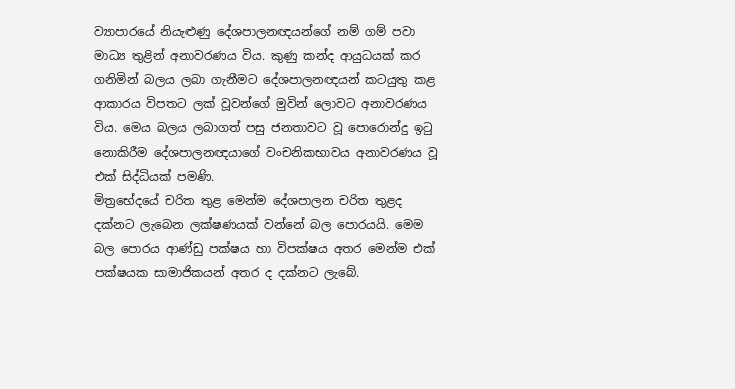ව්‍යාපාරයේ නියැළුණු දේශපාලනඥයන්ගේ නම් ගම් පවා මාධ්‍ය තුළින් අනාවරණය විය. කුණු කන්ද ආයුධයක් කර ගනිමින් බලය ලබා ගැනීමට දේශපාලනඥයන් කටයුතු කළ ආකාරය විපතට ලක් වූවන්ගේ මුවින් ලොවට අනාවරණය විය. මෙය බලය ලබාගත් පසු ජනතාවට වූ පොරොන්දු ඉටු නොකිරීම දේශපාලනඥයාගේ වංචනිකභාවය අනාවරණය වූ එක් සිද්ධියක් පමණි.
මිත්‍රභේදයේ චරිත තුළ මෙන්ම දේශපාලන චරිත තුළද දක්නට ලැබෙන ලක්ෂණයක් වන්නේ බල පොරයයි. මෙම බල පොරය ආණ්ඩු පක්ෂය හා විපක්ෂය අතර මෙන්ම එක් පක්ෂයක සාමාජිකයන් අතර ද දක්නට ලැබේ.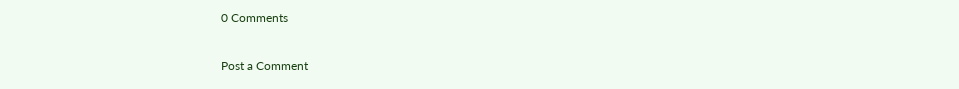0 Comments

Post a Comment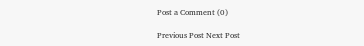Post a Comment (0)

Previous Post Next Post